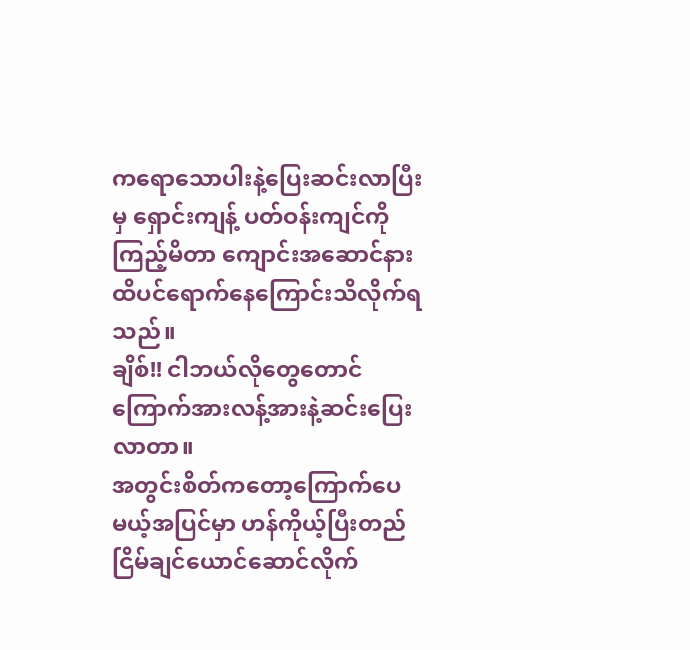ကရောသောပါးနဲ့ပြေးဆင်းလာပြီးမှ ရှောင်းကျန့် ပတ်ဝန်းကျင်ကို ကြည့်မိတာ ကျောင်းအဆောင်နားထိပင်ရောက်နေကြောင်းသိလိုက်ရသည်။
ချိစ်!! ငါဘယ်လိုတွေတောင်ကြောက်အားလန့်အားနဲ့ဆင်းပြေးလာတာ။
အတွင်းစိတ်ကတော့ကြောက်ပေမယ့်အပြင်မှာ ဟန်ကိုယ့်ပြီးတည်ငြိမ်ချင်ယောင်ဆောင်လိုက်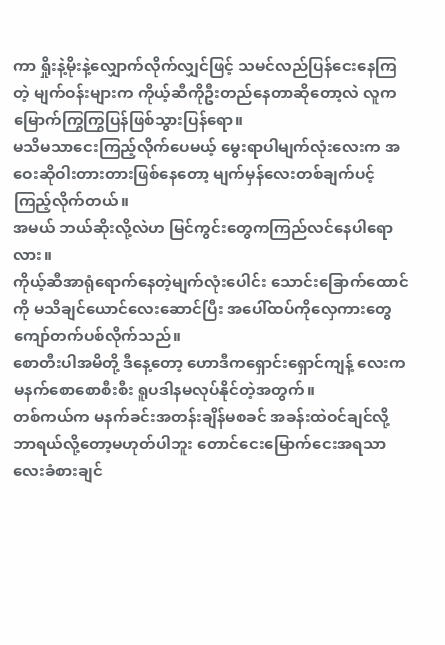ကာ ရှိုးနဲ့မိုးနဲ့လျှောက်လိုက်လျှင်ဖြင့် သမင်လည်ပြန်ငေးနေကြတဲ့ မျက်ဝန်းများက ကိုယ့်ဆီကိုဦးတည်နေတာဆိုတော့လဲ လူကမြောက်ကြွကြွပြန်ဖြစ်သွားပြန်ရော။
မသိမသာငေးကြည့်လိုက်ပေမယ့် မွေးရာပါမျက်လုံးလေးက အဝေးဆိုဝါးတားတားဖြစ်နေတော့ မျက်မှန်လေးတစ်ချက်ပင့်ကြည့်လိုက်တယ်။
အမယ် ဘယ်ဆိုးလို့လဲဟ မြင်ကွင်းတွေကကြည်လင်နေပါရောလား။
ကိုယ့်ဆီအာရုံရောက်နေတဲ့မျက်လုံးပေါင်း သောင်းခြောက်ထောင်ကို မသိချင်ယောင်လေးဆောင်ပြီး အပေါ်ထပ်ကိုလှေကားတွေကျော်တက်ပစ်လိုက်သည်။
စောတီးပါအမိတို့ ဒီနေ့တော့ ဟောဒီကရှောင်းရှောင်ကျန့် လေးက မနက်စောစောစီးစီး ရူပဒါနမလုပ်နိုင်တဲ့အတွက်။
တစ်ကယ်က မနက်ခင်းအတန်းချိန်မစခင် အခန်းထဲဝင်ချင်လို့ ဘာရယ်လို့တော့မဟုတ်ပါဘူး တောင်ငေးမြောက်ငေးအရသာလေးခံစားချင်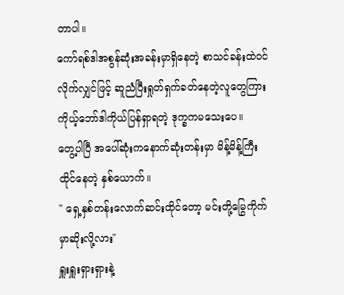တာပါ။
ကော်ရစ်ဒါအစွန်ဆုံးအခန်းမှာရှိနေတဲ့ စာသင်ခန်းထဲဝင်လိုက်လျှင်ဖြင့် ဆူညံပြီးရှုတ်ရှက်ခတ်နေတဲ့လူတွေကြား ကိုယ့်ဘော်ဒါကိုယ်ပြန်ရှာရတဲ့ ဒုက္ခကမသေးပေ။
တွေ့ပါပြီ အပေါ်ဆုံးကနောက်ဆုံးတန်းမှာ မိန့်မိန့်ကြီးထိုင်နေတဲ့ နှစ်ယောက်။
" ရှေ့နှစ်တန်းလောက်ဆင်းထိုင်တော့ မင်းတို့မြွေကိုက်မှာဆိုးလို့လား"
ရှူးရှူးရှားရှားနဲ့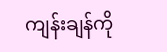ကျန်းချန်ကို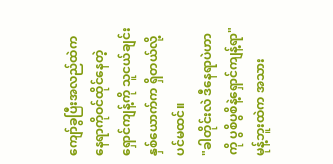ကျော်ခွပြီးအလည်ထဲကနေရာကိုဝင်ထိုင်နေတဲ့ ရှောင်ကျန့်ကို သူငယ်ချင်းနှစ်ယောက်က ရှိတယ်လို့ပင်မထင်။
"ခါတိုင်းလဲ ဒီနေရာပဲဟာကို ပွစိပွစိနဲ့ရှောင်ကျန့်ရာ"
မုန့်ဘူးထဲက အသား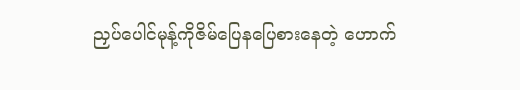ညှပ်ပေါင်မုန့်ကိုဇိမ်ပြေနပြေစားနေတဲ့ ဟောက်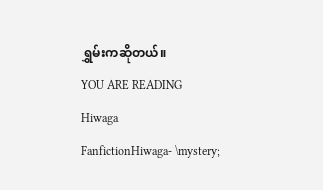ရွှမ်းကဆိုတယ်။
YOU ARE READING
Hiwaga
FanfictionHiwaga- \mystery;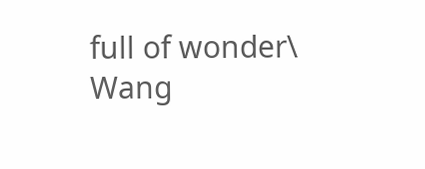full of wonder\ Wang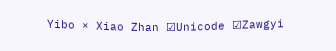Yibo × Xiao Zhan ☑Unicode ☑Zawgyi